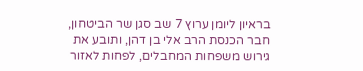בראיון ליומן ערוץ 7 שב סגן שר הביטחון, חבר הכנסת הרב אלי בן דהן, ותובע את גירוש משפחות המחבלים, לפחות לאזור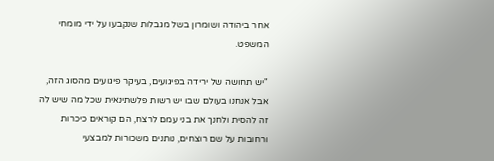אחר ביהודה ושומרון בשל מגבלות שנקבעו על ידי מומחי המשפט.

"יש תחושה של ירידה בפיגועים, בעיקר פיגועים מהסוג הזה, אבל אנחנו בעולם שבו יש רשות פלשתינאית שכל מה שיש לה זה להסית ולחנך את בני עמם לרצח, הם קוראים כיכרות ורחובות על שם רוצחים, נותנים משכורות למבצעי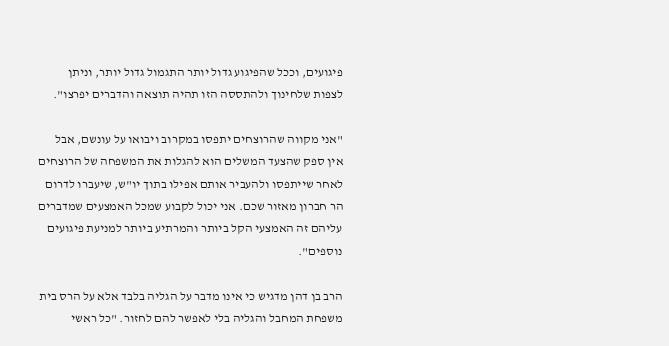פיגועים, וככל שהפיגוע גדול יותר התגמול גדול יותר, וניתן לצפות שלחינוך ולהתססה הזו תהיה תוצאה והדברים יפרצו".

"אני מקווה שהרוצחים יתפסו במקרוב ויבואו על עונשם, אבל אין ספק שהצעד המשלים הוא להגלות את המשפחה של הרוצחים לאחר שייתפסו ולהעביר אותם אפילו בתוך יו"ש, שיעברו לדרום הר חברון מאזור שכם. אני יכול לקבוע שמכל האמצעים שמדברים עליהם זה האמצעי הקל ביותר והמרתיע ביותר למניעת פיגועים נוספים".

הרב בן דהן מדגיש כי אינו מדבר על הגליה בלבד אלא על הרס בית משפחת המחבל והגליה בלי לאפשר להם לחזור. "כל ראשי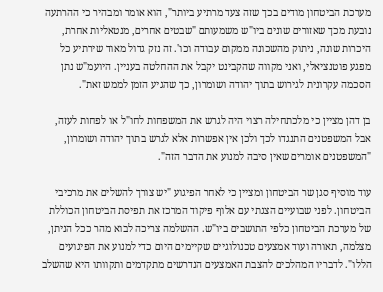מערכת הביטחון מודים בכך שזה צעד מרתיע ביותר", הוא אומר ומבהיר כי ההרתעה נובעת מכך שאזורים שונים ביו"ש משמעותם "שבטים אחרים, מנטאליות אחרת, היכרות שונה, ניתוק מהשכונה ממקום עבודה וכו'. זה נזק גדול מאוד שירתיע כל מפגע פוטנציאלי, ואני מקווה שהקבינט יקבל את ההחלטה בעניין. היועמ"ש נתן הסכמה עקרונית לגירוש בתוך יהודה ושומרון, כך שהגיע הזמן לממש זאת".

בן דהן מציין כי מלכתחילה רצוי היה לגרש את המשפחות לחו"ל או לפחות לעזה, אבל המשפטנים התנגדו לכך ולכן אין אפשרות אלא לגרש בתוך יהודה ושומרון, "המשפטנים אומרים שאין סיבה למנוע את הדבר הזה".

עוד מוסיף סגן שר הביטחון ומציין כי לאחר הפיגוע "יש צורך להשלים את מרכיבי הביטחון. לפני שבועיים הצגתי עם אלוף פיקוד המרכז את תפיסת הביטחון הכוללת של מערכת הביטחון כלפי התושבים ביו"ש. ההשלמה צריכה לבוא מהר ככל הניתן, מצלמה, תאורה ועוד אמצעים טכנולוגיים שקיימים היום כדי למנוע את הפיגועים הללו". לדבריו המהלכים להצבת האמצעים הנדרשים מתקדמים ותקוותו היא שהשלב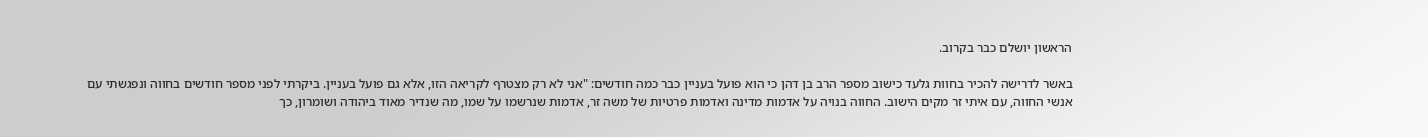הראשון יושלם כבר בקרוב.

באשר לדרישה להכיר בחוות גלעד כישוב מספר הרב בן דהן כי הוא פועל בעניין כבר כמה חודשים: "אני לא רק מצטרף לקריאה הזו, אלא גם פועל בעניין. ביקרתי לפני מספר חודשים בחווה ונפגשתי עם אנשי החווה, עם איתי זר מקים הישוב. החווה בנויה על אדמות מדינה ואדמות פרטיות של משה זר, אדמות שנרשמו על שמו, מה שנדיר מאוד ביהודה ושומרון, כך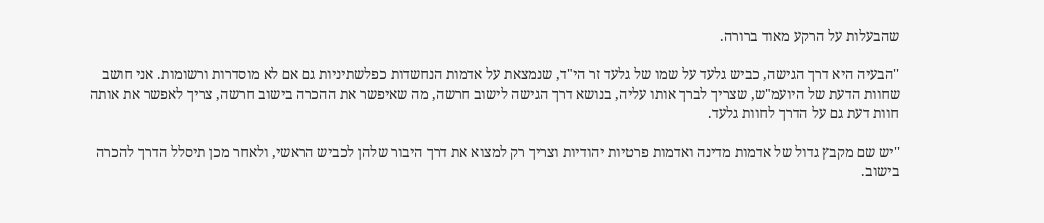שהבעלות על הרקע מאוד ברורה.

''הבעיה היא דרך הגישה, כביש גלעד על שמו של גלעד זר הי"ד, שנמצאת על אדמות הנחשדות כפלשתיניות גם אם לא מוסדרות ורשומות. אני חושב שחוות הדעת של היועמ"ש, שצריך לברך אותו עליה, בנושא דרך הגישה לישוב חרשה, מה שאיפשר את ההכרה בישוב חרשה, צריך לאפשר את אותה חוות דעת גם על הדרך לחוות גלעד.

''יש שם מקבץ גדול של אדמות מדינה ואדמות פרטיות יהודיות וצריך רק למצוא את דרך היבור שלהן לכביש הראשי, ולאחר מכן תיסלל הדרך להכרה בישוב.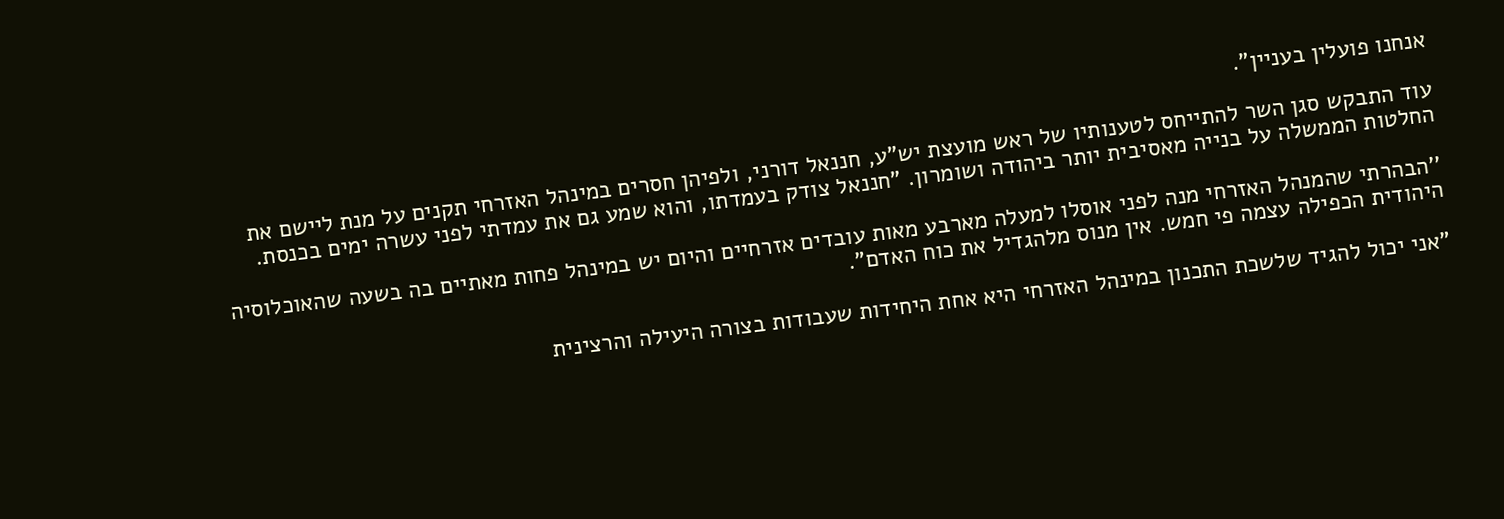אנחנו פועלין בעניין".

עוד התבקש סגן השר להתייחס לטענותיו של ראש מועצת יש"ע, חננאל דורני, ולפיהן חסרים במינהל האזרחי תקנים על מנת ליישם את החלטות הממשלה על בנייה מאסיבית יותר ביהודה ושומרון. "חננאל צודק בעמדתו, והוא שמע גם את עמדתי לפני עשרה ימים בכנסת.

''הבהרתי שהמנהל האזרחי מנה לפני אוסלו למעלה מארבע מאות עובדים אזרחיים והיום יש במינהל פחות מאתיים בה בשעה שהאוכלוסיה היהודית הכפילה עצמה פי חמש. אין מנוס מלהגדיל את כוח האדם".

"אני יכול להגיד שלשכת התכנון במינהל האזרחי היא אחת היחידות שעבודות בצורה היעילה והרצינית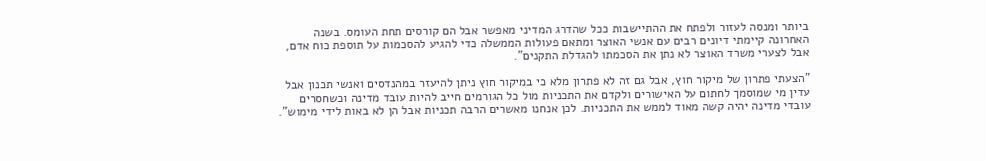ביותר ומנסה לעזור ולפתח את ההתיישבות ככל שהדרג המדיני מאפשר אבל הם קורסים תחת העומס. בשנה האחרונה קיימתי דיונים רבים עם אנשי האוצר ומתאם פעולות הממשלה כדי להגיע להסכמות על תוספת כוח אדם, אבל לצערי משרד האוצר לא נתן את הסכמתו להגדלת התקנים".

"הצעתי פתרון של מיקור חוץ, אבל גם זה לא פתרון מלא כי במיקור חוץ ניתן להיעזר במהנדסים ואנשי תכנון אבל עדין מי שמוסמך לחתום על האישורים ולקדם את התכניות מול כל הגורמים חייב להיות עובד מדינה וכשחסרים עובדי מדינה יהיה קשה מאוד לממש את התכניות. לכן אנחנו מאשרים הרבה תכניות אבל הן לא באות לידי מימוש".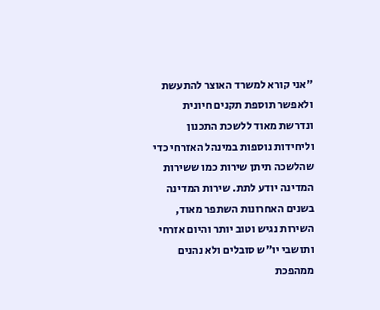"אני קורא למשרד האוצר להתעשת ולאפשר תוספת תקנים חיונית ונדרשת מאוד ללשכת התכנון וליחידות נוספות במינהל האזרחי כדי שהלשכה תיתן שירות כמו ששירות המדינה יודע לתת. שירות המדינה בשנים האחרונות השתפר מאוד, השירות נגיש וטוב יותר והיום אזרחי ותושבי יו"ש סובלים ולא נהנים ממהפכת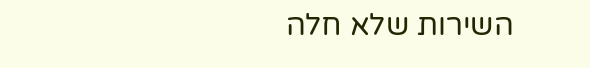השירות שלא חלה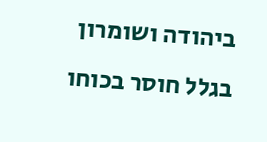ביהודה ושומרון בגלל חוסר בכוחו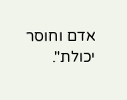אדם וחוסר יכולת".